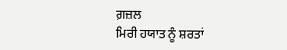ਗ਼ਜ਼ਲ
ਮਿਰੀ ਹਯਾਤ ਨੂੰ ਸ਼ਰਤਾਂ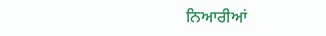ਨਿਆਰੀਆਂ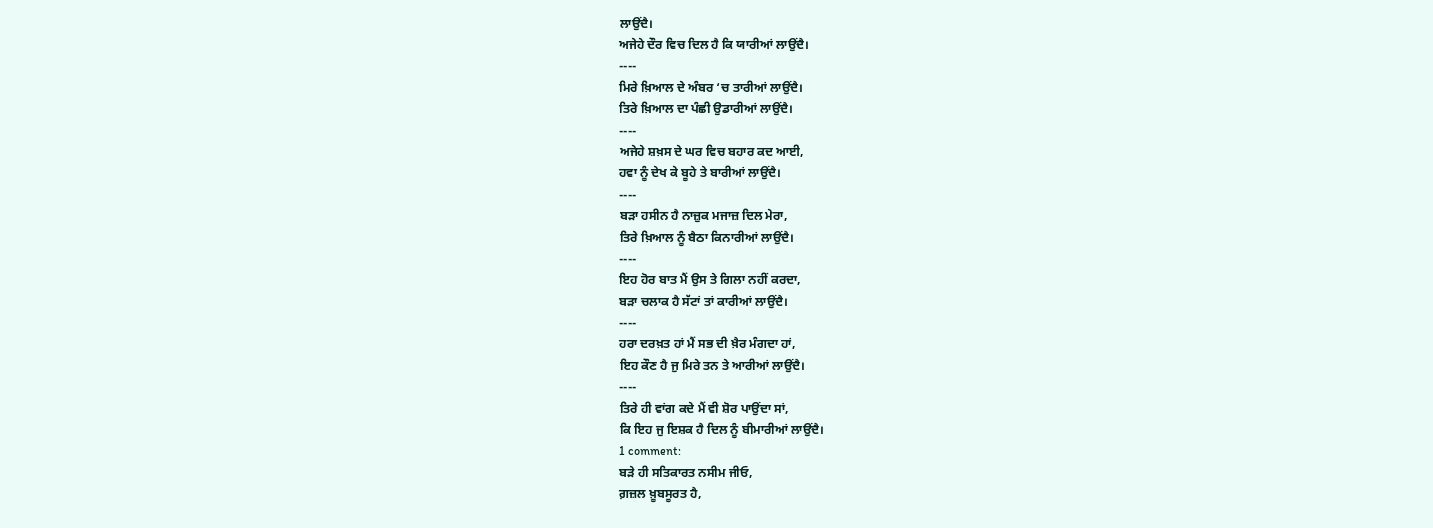ਲਾਉਂਦੈ।
ਅਜੇਹੇ ਦੌਰ ਵਿਚ ਦਿਲ ਹੈ ਕਿ ਯਾਰੀਆਂ ਲਾਉਂਦੈ।
----
ਮਿਰੇ ਖ਼ਿਆਲ ਦੇ ਅੰਬਰ ‘ਚ ਤਾਰੀਆਂ ਲਾਉਂਦੈ।
ਤਿਰੇ ਖ਼ਿਆਲ ਦਾ ਪੰਛੀ ਉਡਾਰੀਆਂ ਲਾਉਂਦੈ।
----
ਅਜੇਹੇ ਸ਼ਖ਼ਸ ਦੇ ਘਰ ਵਿਚ ਬਹਾਰ ਕਦ ਆਈ,
ਹਵਾ ਨੂੰ ਦੇਖ ਕੇ ਬੂਹੇ ਤੇ ਬਾਰੀਆਂ ਲਾਉਂਦੈ।
----
ਬੜਾ ਹਸੀਨ ਹੈ ਨਾਜ਼ੁਕ ਮਜਾਜ਼ ਦਿਲ ਮੇਰਾ,
ਤਿਰੇ ਖ਼ਿਆਲ ਨੂੰ ਬੈਠਾ ਕਿਨਾਰੀਆਂ ਲਾਉਂਦੈ।
----
ਇਹ ਹੋਰ ਬਾਤ ਮੈਂ ਉਸ ਤੇ ਗਿਲਾ ਨਹੀਂ ਕਰਦਾ,
ਬੜਾ ਚਲਾਕ ਹੈ ਸੱਟਾਂ ਤਾਂ ਕਾਰੀਆਂ ਲਾਉਂਦੈ।
----
ਹਰਾ ਦਰਖ਼ਤ ਹਾਂ ਮੈਂ ਸਭ ਦੀ ਖ਼ੈਰ ਮੰਗਦਾ ਹਾਂ,
ਇਹ ਕੌਣ ਹੈ ਜੁ ਮਿਰੇ ਤਨ ਤੇ ਆਰੀਆਂ ਲਾਉਂਦੈ।
----
ਤਿਰੇ ਹੀ ਵਾਂਗ ਕਦੇ ਮੈਂ ਵੀ ਸ਼ੋਰ ਪਾਉਂਦਾ ਸਾਂ,
ਕਿ ਇਹ ਜੁ ਇਸ਼ਕ ਹੈ ਦਿਲ ਨੂੰ ਬੀਮਾਰੀਆਂ ਲਾਉਂਦੈ।
1 comment:
ਬੜੇ ਹੀ ਸਤਿਕਾਰਤ ਨਸੀਮ ਜੀਓ,
ਗ਼ਜ਼ਲ ਖ਼ੂਬਸੂਰਤ ਹੈ,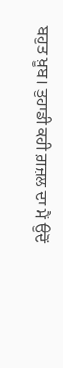ਬਹੁਤ ਖ਼ੂਬ। ਤੁਹਾਡੀ ਕਹੀ ਗ਼ਜ਼ਲ ਦਾ ਮੈਂ ਉਦੋਂ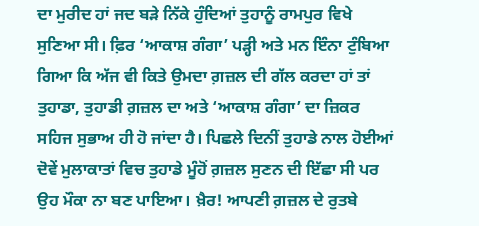ਦਾ ਮੁਰੀਦ ਹਾਂ ਜਦ ਬੜੇ ਨਿੱਕੇ ਹੁੰਦਿਆਂ ਤੁਹਾਨੂੰ ਰਾਮਪੁਰ ਵਿਖੇ ਸੁਣਿਆ ਸੀ। ਫ਼ਿਰ ‘ਆਕਾਸ਼ ਗੰਗਾ’ ਪੜ੍ਹੀ ਅਤੇ ਮਨ ਇੰਨਾ ਟੁੰਬਿਆ ਗਿਆ ਕਿ ਅੱਜ ਵੀ ਕਿਤੇ ਉਮਦਾ ਗ਼ਜ਼ਲ ਦੀ ਗੱਲ ਕਰਦਾ ਹਾਂ ਤਾਂ ਤੁਹਾਡਾ, ਤੁਹਾਡੀ ਗ਼ਜ਼ਲ ਦਾ ਅਤੇ ‘ਆਕਾਸ਼ ਗੰਗਾ’ ਦਾ ਜ਼ਿਕਰ ਸਹਿਜ ਸੁਭਾਅ ਹੀ ਹੋ ਜਾਂਦਾ ਹੈ। ਪਿਛਲੇ ਦਿਨੀਂ ਤੁਹਾਡੇ ਨਾਲ ਹੋਈਆਂ ਦੋਵੇਂ ਮੁਲਾਕਾਤਾਂ ਵਿਚ ਤੁਹਾਡੇ ਮੂੰਹੋਂ ਗ਼ਜ਼ਲ ਸੁਣਨ ਦੀ ਇੱਛਾ ਸੀ ਪਰ ਉਹ ਮੌਕਾ ਨਾ ਬਣ ਪਾਇਆ। ਖ਼ੈਰ! ਆਪਣੀ ਗ਼ਜ਼ਲ ਦੇ ਰੁਤਬੇ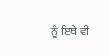ਨੂੰ ਇਥੇ ਵੀ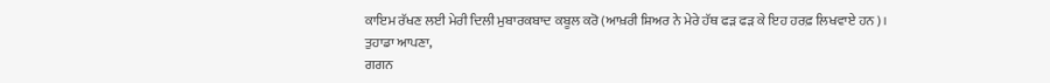ਕਾਇਮ ਰੱਖਣ ਲਈ ਮੇਰੀ ਦਿਲੀ ਮੁਬਾਰਕਬਾਦ ਕਬੂਲ ਕਰੋ (ਆਖ਼ਰੀ ਸ਼ਿਅਰ ਨੇ ਮੇਰੇ ਹੱਥ ਫੜ ਫੜ ਕੇ ਇਹ ਹਰਫ਼ ਲਿਖਵਾਏ ਹਨ)।
ਤੁਹਾਡਾ ਆਪਣਾ,
ਗਗਨ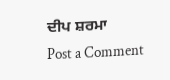ਦੀਪ ਸ਼ਰਮਾ
Post a Comment